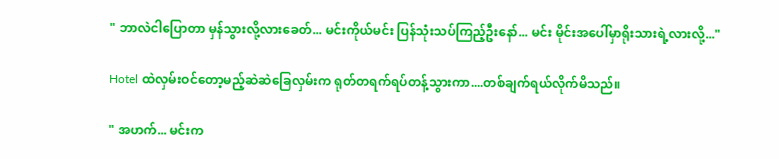" ဘာလဲငါပြောတာ မှန်သွားလို့လားခေတ်... မင်းကိုယ်မင်း ပြန်သုံးသပ်ကြည့်ဦးနော်... မင်း မိုင်းအပေါ်မှာရိုးသားရဲ့လားလို့..."

Hotel ထဲလှမ်းဝင်တော့မည့်ဆဲဆဲခြေလှမ်းက ရုတ်တရက်ရပ်တန့်သွားကာ....တစ်ချက်ရယ်လိုက်မိသည်။

" အဟက်... မင်းက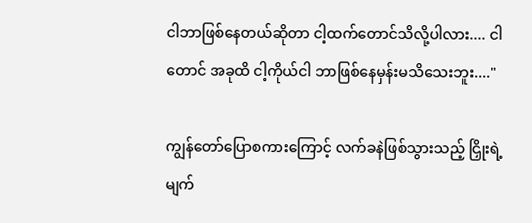ငါဘာဖြစ်နေတယ်ဆိုတာ ငါ့ထက်တောင်သိလို့ပါလား.... ငါတောင် အခုထိ ငါ့ကိုယ်ငါ ဘာဖြစ်နေမှန်းမသိသေးဘူး...."

ကျွန်တော်ပြောစကားကြောင့် လက်ခနဲဖြစ်သွားသည့် ငြှိုးရဲ့မျက်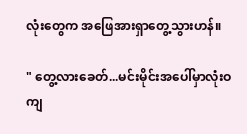လုံးတွေက အဖြေအားရှာတွေ့သွားဟန်။

" တွေ့လားခေတ်...မင်းမိုင်းအပေါ်မှာလုံးဝကျ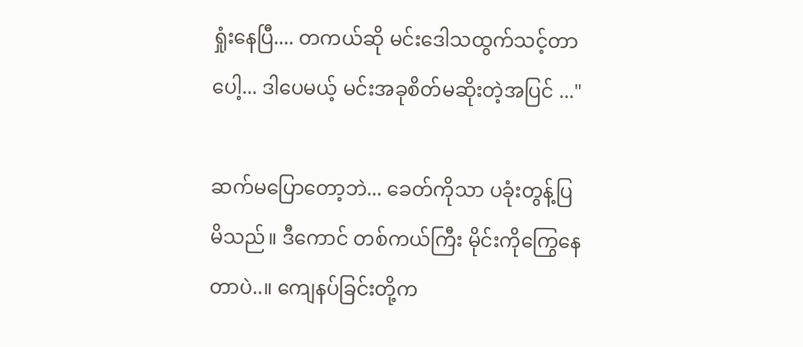ရှုံးနေပြီ.... တကယ်ဆို မင်းဒေါသထွက်သင့်တာပေါ့... ဒါပေမယ့် မင်းအခုစိတ်မဆိုးတဲ့အပြင် ..."

ဆက်မပြောတော့ဘဲ... ခေတ်ကိုသာ ပခုံးတွန့်ပြမိသည်။ ဒီကောင် တစ်ကယ်ကြီး မိုင်းကိုကြွေနေတာပဲ..။ ကျေနပ်ခြင်းတို့က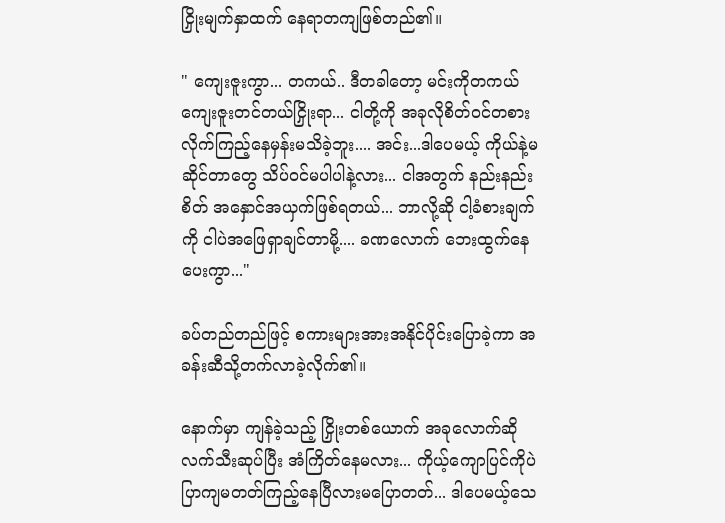ငြှိုးမျက်နှာထက် နေရာတကျဖြစ်တည်၏။

" ကျေးဇူးကွာ... တကယ်.. ဒီတခါတော့ မင်းကိုတကယ်ကျေးဇူးတင်တယ်ငြှိုးရာ... ငါတို့ကို အခုလိုစိတ်ဝင်တစားလိုက်ကြည့်နေမှန်းမသိခဲ့ဘူး.... အင်း...ဒါပေမယ့် ကိုယ်နဲ့မဆိုင်တာတွေ သိပ်ဝင်မပါပါနဲ့လား... ငါအတွက် နည်းနည်းစိတ် အနှောင်အယှက်ဖြစ်ရတယ်... ဘာလို့ဆို ငါ့ခံစားချက်ကို ငါပဲအဖြေရှာချင်တာမို့.... ခဏလောက် ဘေးထွက်နေပေးကွာ..."

ခပ်တည်တည်ဖြင့် စကားများအားအနိုင်ပိုင်းပြောခဲ့ကာ အခန်းဆီသို့တက်လာခဲ့လိုက်၏။

နောက်မှာ ကျန်ခဲ့သည့် ငြှိုးတစ်ယောက် အခုလောက်ဆို လက်သီးဆုပ်ပြီး အံကြိတ်နေမလား... ကိုယ့်ကျောပြင်ကိုပဲပြာကျမတတ်ကြည့်နေပြီလားမပြောတတ်... ဒါပေမယ့်သေ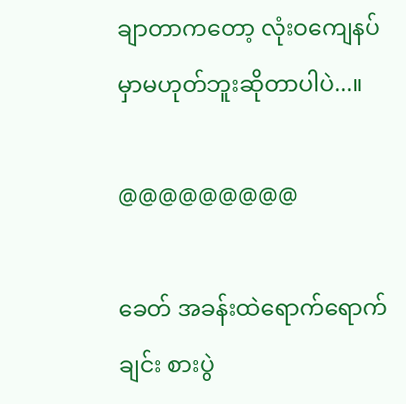ချာတာကတော့ လုံးဝကျေနပ်မှာမဟုတ်ဘူးဆိုတာပါပဲ...။

@@@@@@@@@

ခေတ် အခန်းထဲရောက်ရောက်ချင်း စားပွဲ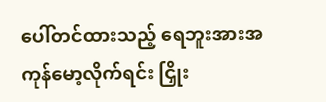ပေါ်တင်ထားသည့် ရေဘူးအားအကုန်မော့လိုက်ရင်း ငြှိုး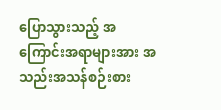ပြောသွားသည့် အကြောင်းအရာများအား အသည်းအသန်စဉ်းစား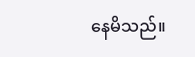နေမိသည်။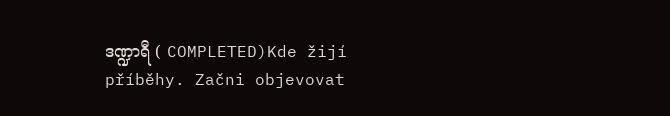ဒဏ္ဍာရီ ( COMPLETED)Kde žijí příběhy. Začni objevovat